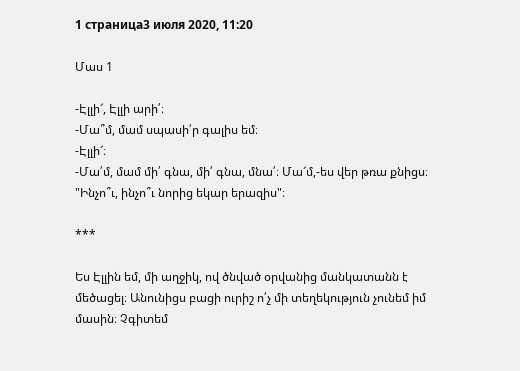1 страница3 июля 2020, 11:20

Մաս 1

-Էլլի՜, Էլլի արի՛։
-Մա՞մ, մամ սպասի՛ր գալիս եմ։
-Էլլի՜։
-Մա՛մ, մամ մի՛ գնա, մի՛ գնա, մնա՛։ Մա՜մ,-ես վեր թռա քնիցս։
"Ինչո՞ւ, ինչո՞ւ նորից եկար երազիս"։

***

Ես Էլլին եմ, մի աղջիկ, ով ծնված օրվանից մանկատանն է մեծացել։ Անունիցս բացի ուրիշ ո՛չ մի տեղեկություն չունեմ իմ մասին։ Չգիտեմ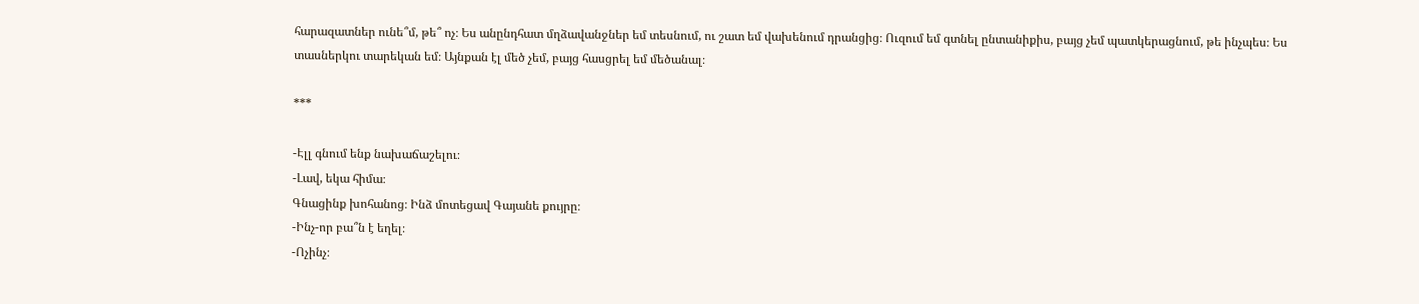հարազատներ ունե՞մ, թե՞ ոչ։ Ես անընդհատ մղձավանջներ եմ տեսնում, ու շատ եմ վախենում դրանցից։ Ուզում եմ գտնել ընտանիքիս, բայց չեմ պատկերացնում, թե ինչպես։ Ես տասներկու տարեկան եմ։ Այնքան էլ մեծ չեմ, բայց հասցրել եմ մեծանալ։

***

-Էլլ գնում ենք նախաճաշելու։
-Լավ, եկա հիմա։
Գնացինք խոհանոց։ Ինձ մոտեցավ Գայանե քույրը։
-Ինչ-որ բա՞ն է եղել։
-Ոչինչ։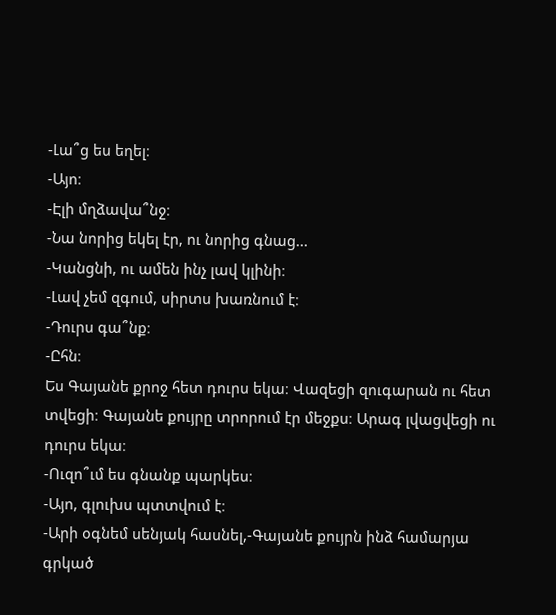-Լա՞ց ես եղել։
-Այո։
-Էլի մղձավա՞նջ։
-Նա նորից եկել էր, ու նորից գնաց...
-Կանցնի, ու ամեն ինչ լավ կլինի։
-Լավ չեմ զգում, սիրտս խառնում է։
-Դուրս գա՞նք։
-Ըհն։
Ես Գայանե քրոջ հետ դուրս եկա։ Վազեցի զուգարան ու հետ տվեցի։ Գայանե քույրը տրորում էր մեջքս։ Արագ լվացվեցի ու դուրս եկա։
-Ուզո՞ւմ ես գնանք պարկես։
-Այո, գլուխս պտտվում է։
-Արի օգնեմ սենյակ հասնել,-Գայանե քույրն ինձ համարյա գրկած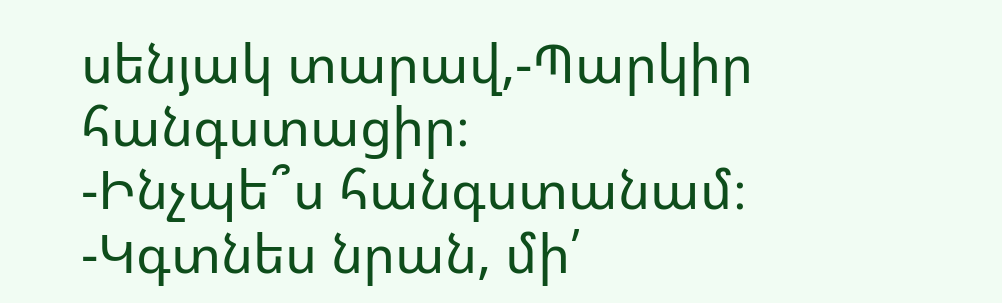սենյակ տարավ,-Պարկիր հանգստացիր։
-Ինչպե՞ս հանգստանամ։
-Կգտնես նրան, մի՛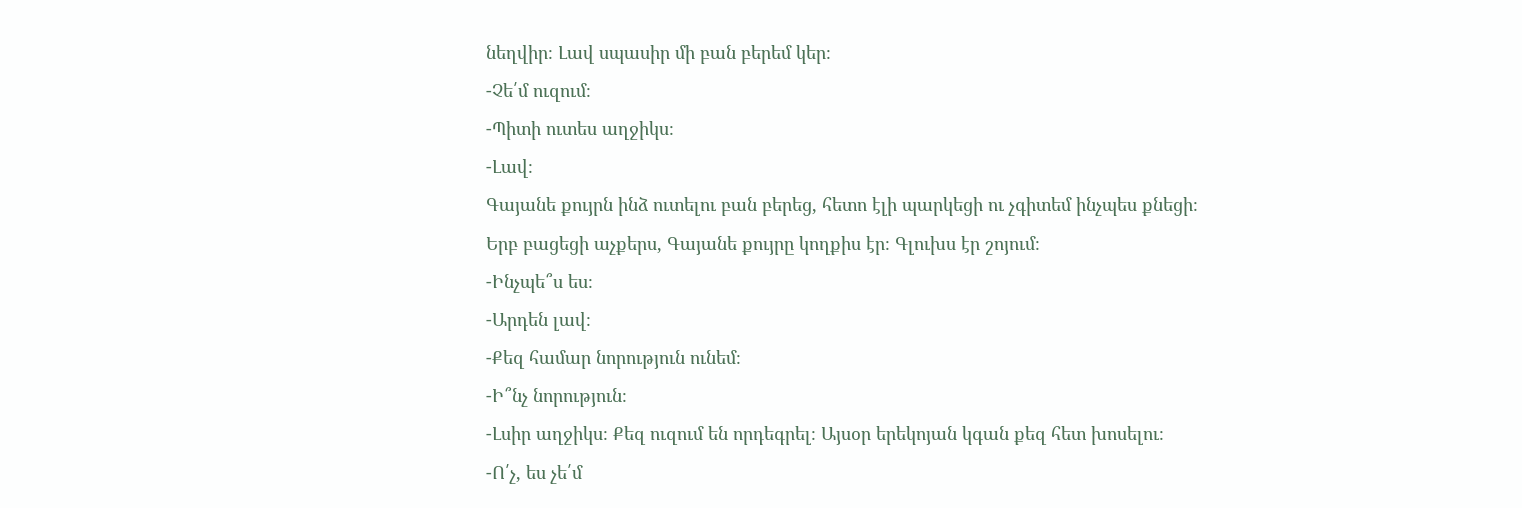նեղվիր։ Լավ սպասիր մի բան բերեմ կեր։
-Չե՛մ ուզում։
-Պիտի ուտես աղջիկս։
-Լավ։
Գայանե քույրն ինձ ուտելու բան բերեց, հետո էլի պարկեցի ու չգիտեմ ինչպես քնեցի։
Երբ բացեցի աչքերս, Գայանե քույրը կողքիս էր։ Գլուխս էր շոյում։
-Ինչպե՞ս ես։
-Արդեն լավ։
-Քեզ համար նորություն ունեմ։
-Ի՞նչ նորություն։
-Լսիր աղջիկս։ Քեզ ուզում են որդեգրել։ Այսօր երեկոյան կգան քեզ հետ խոսելու։
-Ո՛չ, ես չե՛մ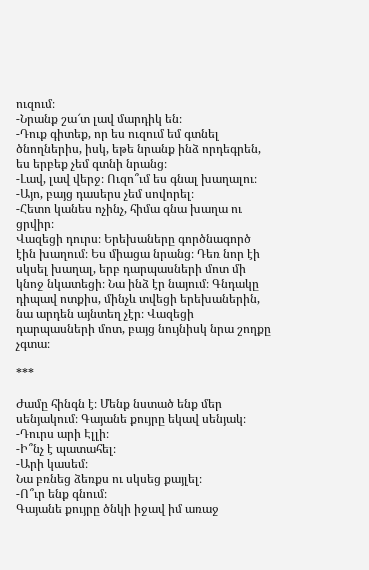ուզում։
-Նրանք շա՜տ լավ մարդիկ են։
-Դուք գիտեք, որ ես ուզում եմ գտնել ծնողներիս, իսկ, եթե նրանք ինձ որդեգրեն, ես երբեք չեմ գտնի նրանց։
-Լավ, լավ վերջ։ Ուզո՞ւմ ես գնալ խաղալու։
-Այո, բայց դասերս չեմ սովորել։
-Հետո կանես ոչինչ, հիմա գնա խաղա ու ցրվիր։
Վազեցի դուրս։ Երեխաները գործնագործ էին խաղում։ Ես միացա նրանց։ Դեռ նոր էի սկսել խաղալ, երբ դարպասների մոտ մի կնոջ նկատեցի։ Նա ինձ էր նայում։ Գնդակը դիպավ ոտքիս, մինչև տվեցի երեխաներին, նա արդեն այնտեղ չէր։ Վազեցի դարպասների մոտ, բայց նույնիսկ նրա շողքը չգտա։

***

Ժամը հինգն է։ Մենք նստած ենք մեր սենյակում։ Գայանե քույրը եկավ սենյակ։
-Դուրս արի Էլլի։
-Ի՞նչ է պատահել։
-Արի կասեմ։
Նա բռնեց ձեռքս ու սկսեց քայլել։
-Ո՞ւր ենք գնում։
Գայանե քույրը ծնկի իջավ իմ առաջ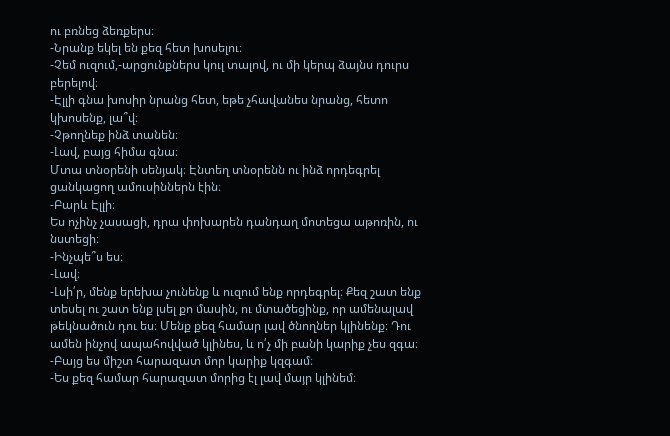ու բռնեց ձեռքերս։
-Նրանք եկել են քեզ հետ խոսելու։
-Չեմ ուզում,-արցունքներս կուլ տալով, ու մի կերպ ձայնս դուրս բերելով։
-Էլլի գնա խոսիր նրանց հետ, եթե չհավանես նրանց, հետո կխոսենք, լա՞վ։
-Չթողնեք ինձ տանեն։
-Լավ, բայց հիմա գնա։
Մտա տնօրենի սենյակ։ Էնտեղ տնօրենն ու ինձ որդեգրել ցանկացող ամուսիններն էին։
-Բարև Էլլի։
Ես ոչինչ չասացի, դրա փոխարեն դանդաղ մոտեցա աթոռին, ու նստեցի։
-Ինչպե՞ս ես։
-Լավ։
-Լսի՛ր, մենք երեխա չունենք և ուզում ենք որդեգրել։ Քեզ շատ ենք տեսել ու շատ ենք լսել քո մասին, ու մտածեցինք, որ ամենալավ թեկնածուն դու ես։ Մենք քեզ համար լավ ծնողներ կլինենք։ Դու ամեն ինչով ապահովված կլինես, և ո՛չ մի բանի կարիք չես զգա։
-Բայց ես միշտ հարազատ մոր կարիք կզգամ։
-Ես քեզ համար հարազատ մորից էլ լավ մայր կլինեմ։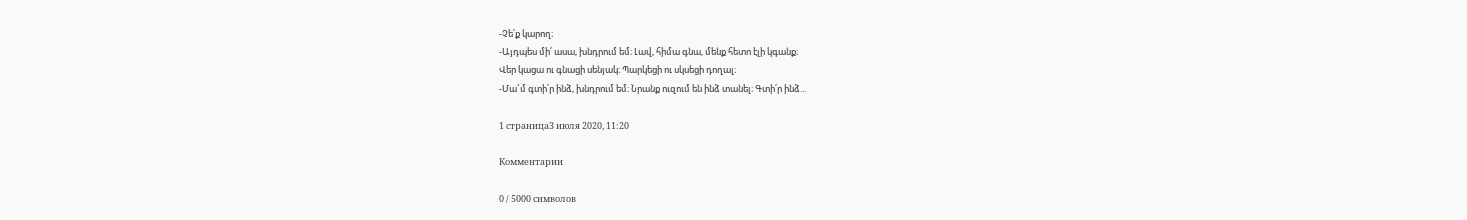-Չե՛ք կարող։
-Այդպես մի՛ ասա, խնդրում եմ։ Լավ, հիմա գնա, մենք հետո էլի կգանք։
Վեր կացա ու գնացի սենյակ։ Պարկեցի ու սկսեցի դողալ։
-Մա՜մ գտի՛ր ինձ, խնդրում եմ։ Նրանք ուզում են ինձ տանել։ Գտի՛ր ինձ...

1 страница3 июля 2020, 11:20

Комментарии

0 / 5000 символов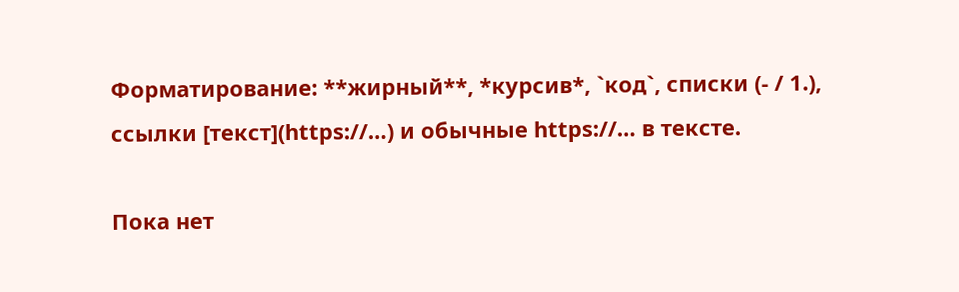Форматирование: **жирный**, *курсив*, `код`, списки (- / 1.), ссылки [текст](https://…) и обычные https://… в тексте.

Пока нет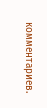комментариев.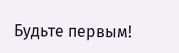Будьте первым!